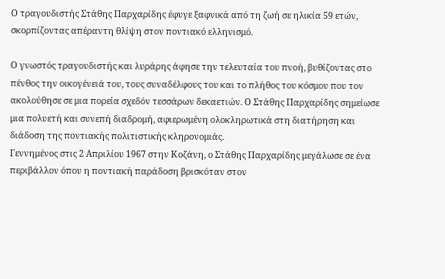Ο τραγουδιστής Στάθης Παρχαρίδης έφυγε ξαφνικά από τη ζωή σε ηλικία 59 ετών, σκορπίζοντας απέραντη θλίψη στον ποντιακό ελληνισμό.

Ο γνωστός τραγουδιστής και λυράρης άφησε την τελευταία του πνοή, βυθίζοντας στο πένθος την οικογένειά του, τους συναδέλφους του και το πλήθος του κόσμου που τον ακολούθησε σε μια πορεία σχεδόν τεσσάρων δεκαετιών. Ο Στάθης Παρχαρίδης σημείωσε μια πολυετή και συνεπή διαδρομή, αφιερωμένη ολοκληρωτικά στη διατήρηση και διάδοση της ποντιακής πολιτιστικής κληρονομιάς.
Γεννημένος στις 2 Απριλίου 1967 στην Κοζάνη, ο Στάθης Παρχαρίδης μεγάλωσε σε ένα περιβάλλον όπου η ποντιακή παράδοση βρισκόταν στον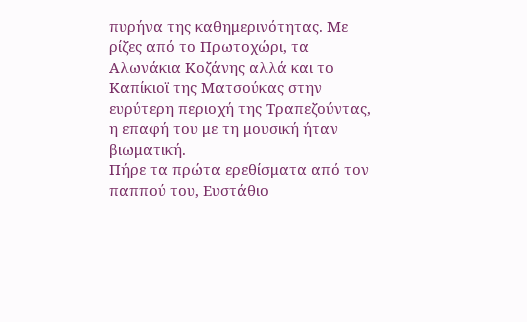πυρήνα της καθημερινότητας. Με ρίζες από το Πρωτοχώρι, τα Αλωνάκια Κοζάνης αλλά και το Καπίκιοϊ της Ματσούκας στην ευρύτερη περιοχή της Τραπεζούντας, η επαφή του με τη μουσική ήταν βιωματική.
Πήρε τα πρώτα ερεθίσματα από τον παππού του, Ευστάθιο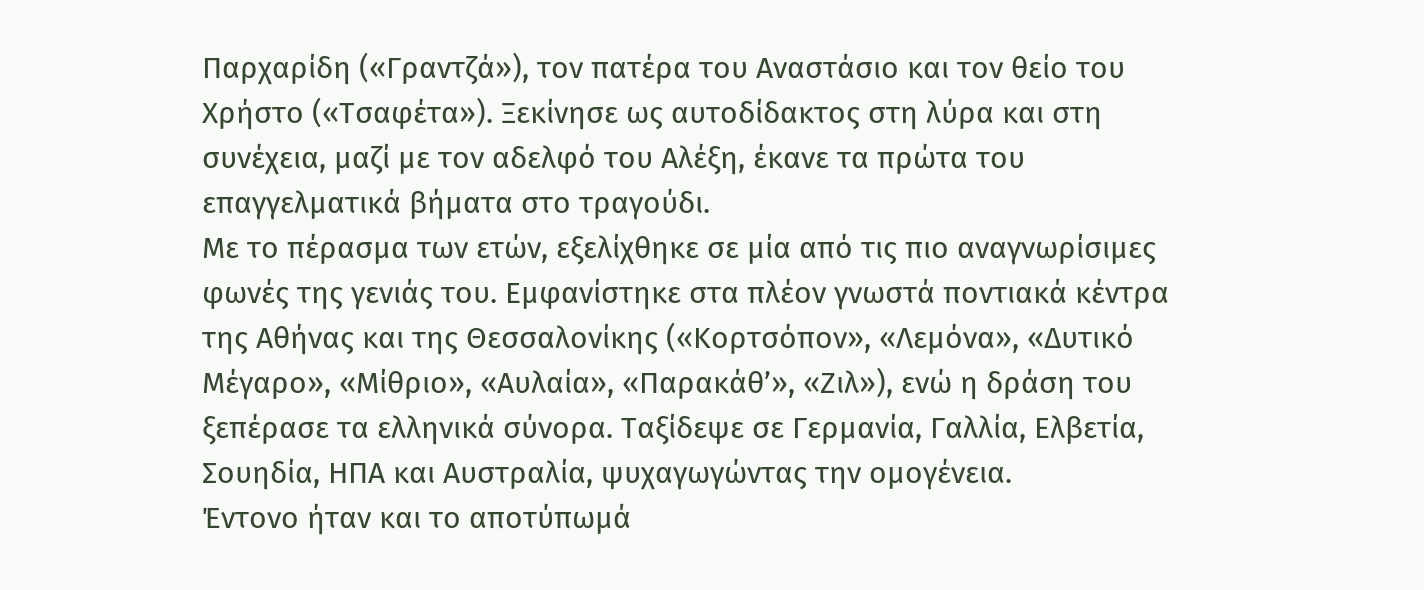Παρχαρίδη («Γραντζά»), τον πατέρα του Αναστάσιο και τον θείο του Χρήστο («Τσαφέτα»). Ξεκίνησε ως αυτοδίδακτος στη λύρα και στη συνέχεια, μαζί με τον αδελφό του Αλέξη, έκανε τα πρώτα του επαγγελματικά βήματα στο τραγούδι.
Με το πέρασμα των ετών, εξελίχθηκε σε μία από τις πιο αναγνωρίσιμες φωνές της γενιάς του. Εμφανίστηκε στα πλέον γνωστά ποντιακά κέντρα της Αθήνας και της Θεσσαλονίκης («Κορτσόπον», «Λεμόνα», «Δυτικό Μέγαρο», «Μίθριο», «Αυλαία», «Παρακάθ’», «Ζιλ»), ενώ η δράση του ξεπέρασε τα ελληνικά σύνορα. Ταξίδεψε σε Γερμανία, Γαλλία, Ελβετία, Σουηδία, ΗΠΑ και Αυστραλία, ψυχαγωγώντας την ομογένεια.
Έντονο ήταν και το αποτύπωμά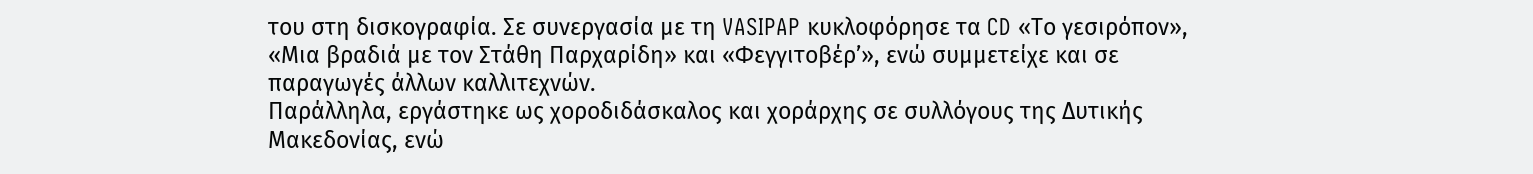του στη δισκογραφία. Σε συνεργασία με τη VASIPAP κυκλοφόρησε τα CD «Το γεσιρόπον», «Μια βραδιά με τον Στάθη Παρχαρίδη» και «Φεγγιτοβέρ’», ενώ συμμετείχε και σε παραγωγές άλλων καλλιτεχνών.
Παράλληλα, εργάστηκε ως χοροδιδάσκαλος και χοράρχης σε συλλόγους της Δυτικής Μακεδονίας, ενώ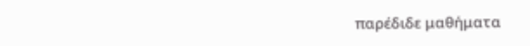παρέδιδε μαθήματα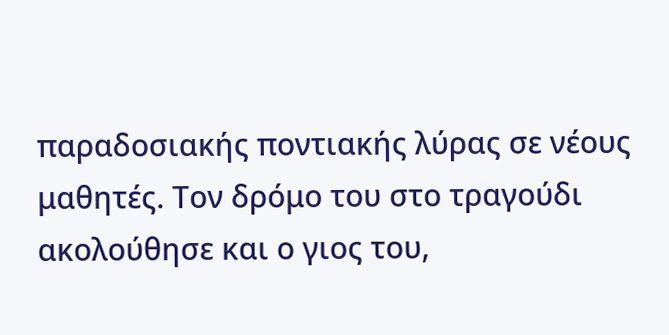παραδοσιακής ποντιακής λύρας σε νέους μαθητές. Τον δρόμο του στο τραγούδι ακολούθησε και ο γιος του,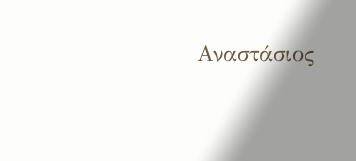Αναστάσιος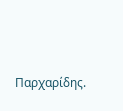Παρχαρίδης.